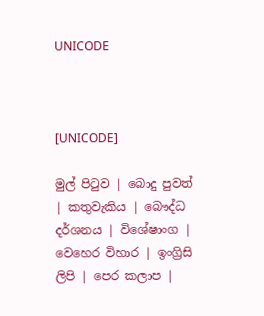UNICODE



[UNICODE]

මුල් පිටුව | බොදු පුවත් | කතුවැකිය | බෞද්ධ දර්ශනය | විශේෂාංග | වෙහෙර විහාර | ඉංග්‍රිසි ලිපි | පෙර කලාප |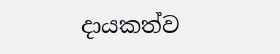දායකත්ව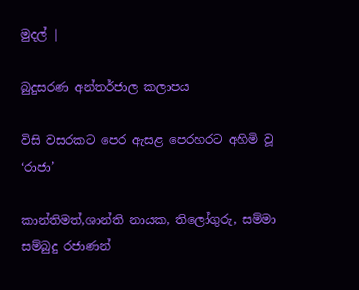මුදල් |

බුදුසරණ අන්තර්ජාල කලාපය

විසි වසරකට පෙර ඇසළ පෙරහරට අහිමි වූ ‘රාජා’

කාන්තිමත්,ශාන්ති නායක, තිලෝගුරු, සම්මා සම්බුදු රජාණන්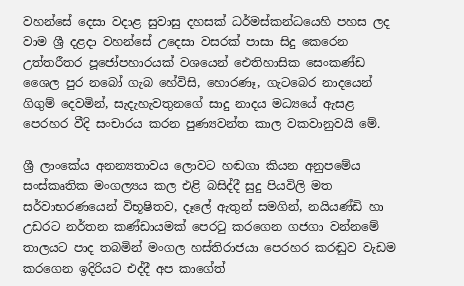වහන්සේ දෙසා වදාළ සුවාසු දහසක් ධර්මස්කන්ධයෙහි පහස ලද වාම ශ්‍රී දළදා වහන්සේ උදෙසා වසරක් පාසා සිදු කෙරෙන උත්තරීතර පූජෝපහාරයක් වශයෙන් ඓතිහාසික සෙංකණ්ඩ ශෛල පුර නබෝ ගැබ හේවිසි, හොරණෑ, ගැටබෙර නාදයෙන් ගිගුම් දෙවමින්, සැදැහැවතුනගේ සාදු නාදය මධ්‍යයේ ඇසළ පෙරහර වීදි සංචාරය කරන පුණ්‍යවන්ත කාල වකවානුවයි මේ.

ශ්‍රී ලාංකේය අනන්‍යතාවය ලොවට හඬගා කියන අනුපමේය සංස්කෘතික මංගල්‍යය කල එළි බසිද්දී සුදු පියවිලි මත සර්වාභරණයෙන් විභූෂිතව, දෑලේ ඇතුන් සමගින්, නයියණ්ඩි හා උඩරට නර්තන කණ්ඩායමක් පෙරටු කරගෙන ගජගා වන්නමේ තාලයට පාද තබමින් මංගල හස්තිරාජයා පෙරහර කරඬුව වැඩම කරගෙන ඉදිරියට එද්දී අප කාගේත්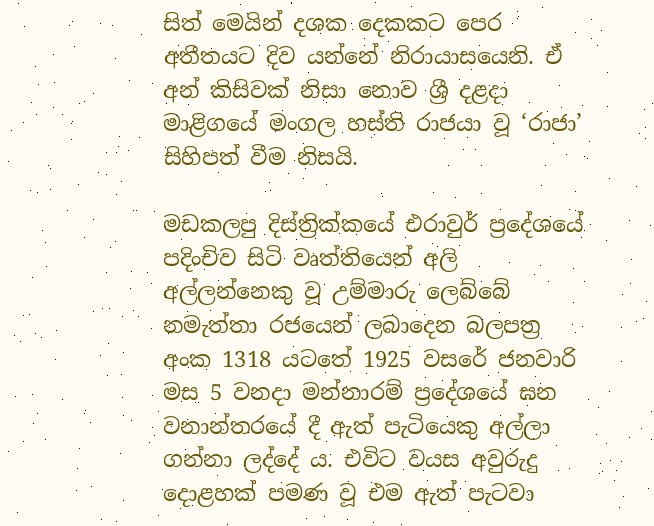සිත් මෙයින් දශක දෙකකට පෙර අතීතයට දිව යන්නේ නිරායාසයෙනි. ඒ අන් කිසිවක් නිසා නොව ශ්‍රී දළදා මාළිගයේ මංගල හස්ති රාජයා වූ ‘රාජා’ සිහිපත් වීම නිසයි.

මඩකලපු දිස්ත්‍රික්කයේ එරාවුර් ප්‍රදේශයේ පදිංචිව සිටි වෘත්තියෙන් අලි අල්ලන්නෙකු වූ උම්මාරු ලෙබ්බේ නමැත්තා රජයෙන් ලබාදෙන බලපත්‍ර අංක 1318 යටතේ 1925 වසරේ ජනවාරි මස 5 වනදා මන්නාරම් ප්‍රදේශයේ ඝන වනාන්තරයේ දී ඇත් පැටියෙකු අල්ලා ගන්නා ලද්දේ ය. එවිට වයස අවුරුදු දොළහක් පමණ වූ එම ඇත් පැටවා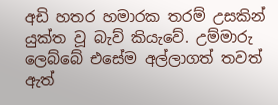අඩි හතර හමාරක තරම් උසකින් යුක්ත වූ බැව් කියැවේ. උම්මාරු ලෙබ්බේ එසේම අල්ලාගත් තවත් ඇත්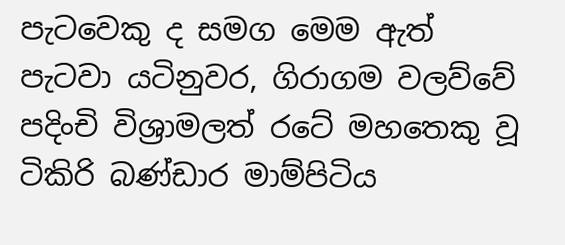පැටවෙකු ද සමග මෙම ඇත් පැටවා යටිනුවර, ගිරාගම වලව්වේ පදිංචි විශ්‍රාමලත් රටේ මහතෙකු වූ ටිකිරි බණ්ඩාර මාම්පිටිය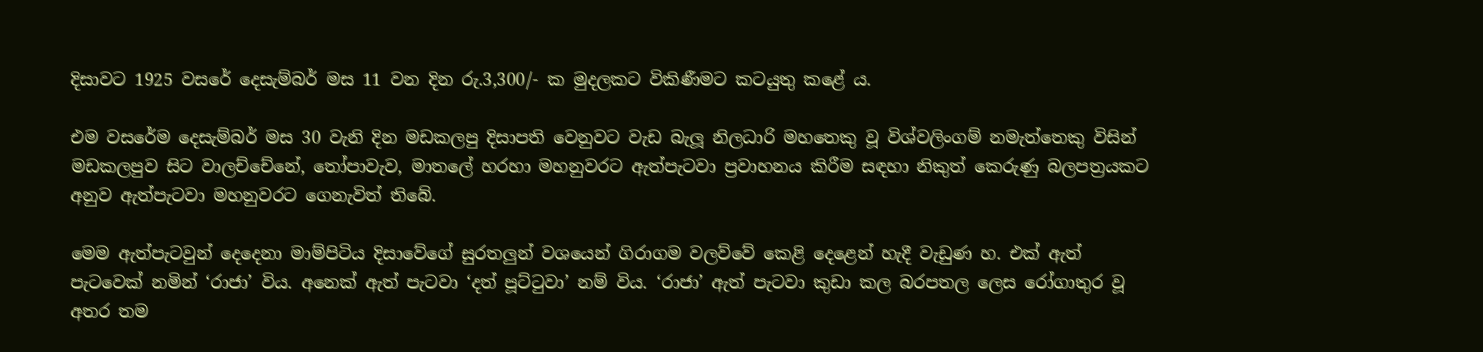දිසාවට 1925 වසරේ දෙසැම්බර් මස 11 වන දින රු.3,300/- ක මුදලකට විකිණීමට කටයුතු කළේ ය.

එම වසරේම දෙසැම්බර් මස 30 වැනි දින මඩකලපු දිසාපති වෙනුවට වැඩ බැලූ නිලධාරි මහතෙකු වූ විශ්වලිංගම් නමැත්තෙකු විසින් මඩකලපුව සිට වාලච්චේනේ, තෝපාවැව, මාතලේ හරහා මහනුවරට ඇත්පැටවා ප්‍රවාහනය කිරීම සඳහා නිකුත් කෙරුණු බලපත්‍රයකට අනුව ඇත්පැටවා මහනුවරට ගෙනැවිත් තිබේ.

මෙම ඇත්පැටවුන් දෙදෙනා මාම්පිටිය දිසාවේගේ සුරතලුන් වශයෙන් ගිරාගම වලව්වේ කෙළි දෙළෙන් හැදී වැඩුණ හ. එක් ඇත් පැටවෙක් නමින් ‘රාජා’ විය. අනෙක් ඇත් පැටවා ‘දත් පූට්ටුවා’ නම් විය. ‘රාජා’ ඇත් පැටවා කුඩා කල බරපතල ලෙස රෝගාතුර වූ අතර තම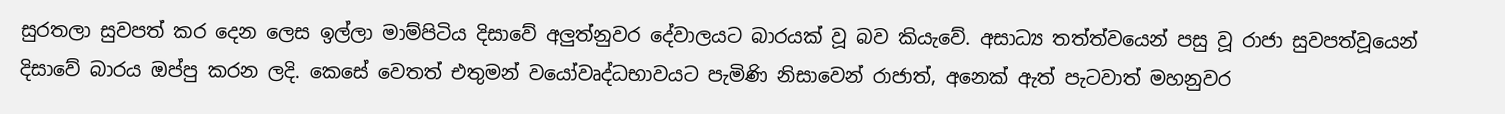සුරතලා සුවපත් කර දෙන ලෙස ඉල්ලා මාම්පිටිය දිසාවේ අලුත්නුවර දේවාලයට බාරයක් වූ බව කියැවේ. අසාධ්‍ය තත්ත්වයෙන් පසු වූ රාජා සුවපත්වූයෙන් දිසාවේ බාරය ඔප්පු කරන ලදි. කෙසේ වෙතත් එතුමන් වයෝවෘද්ධභාවයට පැමිණි නිසාවෙන් රාජාත්, අනෙක් ඇත් පැටවාත් මහනුවර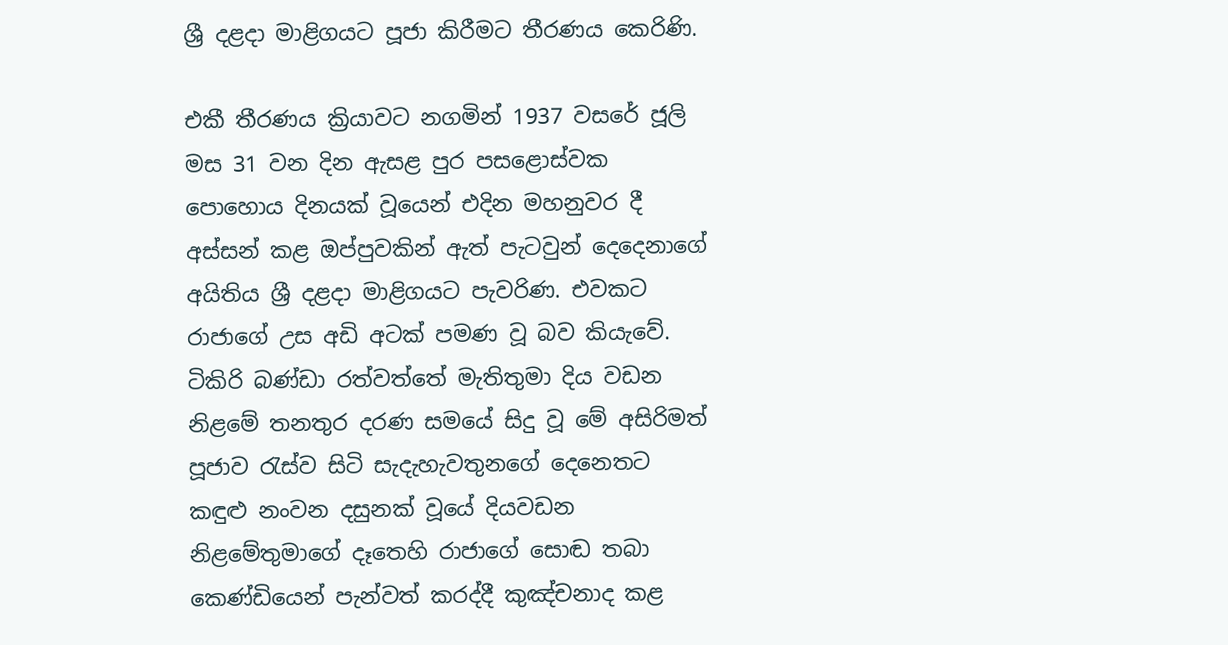ශ්‍රී දළදා මාළිගයට පූජා කිරීමට තීරණය කෙරිණි.

එකී තීරණය ක්‍රියාවට නගමින් 1937 වසරේ ජූලි මස 31 වන දින ඇසළ පුර පසළොස්වක පොහොය දිනයක් වූයෙන් එදින මහනුවර දී අස්සන් කළ ඔප්පුවකින් ඇත් පැටවුන් දෙදෙනාගේ අයිතිය ශ්‍රී දළදා මාළිගයට පැවරිණ. එවකට රාජාගේ උස අඩි අටක් පමණ වූ බව කියැවේ. ටිකිරි බණ්ඩා රත්වත්තේ මැතිතුමා දිය වඩන නිළමේ තනතුර දරණ සමයේ සිදු වූ මේ අසිරිමත් පූජාව රැස්ව සිටි සැදැහැවතුනගේ දෙනෙතට කඳුළු නංවන දසුනක් වූයේ දියවඩන නිළමේතුමාගේ දෑතෙහි රාජාගේ සොඬ තබා කෙණ්ඩියෙන් පැන්වත් කරද්දී කුඤ්චනාද කළ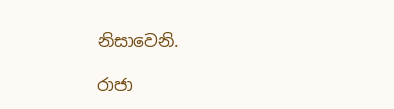නිසාවෙනි.

රාජා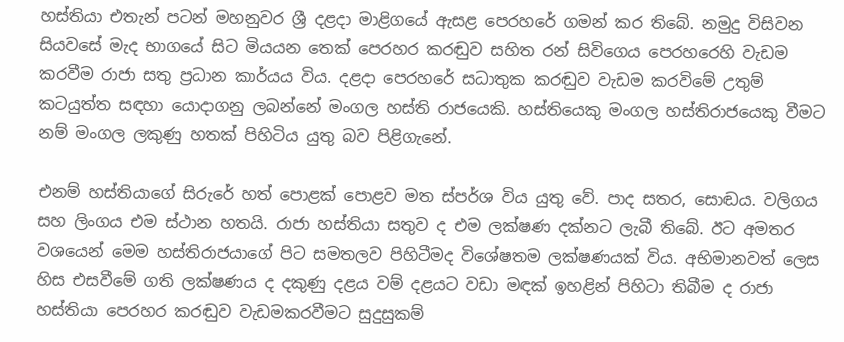හස්තියා එතැන් පටන් මහනුවර ශ්‍රී දළදා මාළිගයේ ඇසළ පෙරහරේ ගමන් කර තිබේ. නමුදු විසිවන සියවසේ මැද භාගයේ සිට මියයන තෙක් පෙරහර කරඬුව සහිත රන් සිවිගෙය පෙරහරෙහි වැඩම කරවීම රාජා සතු ප්‍රධාන කාර්යය විය. දළදා පෙරහරේ සධාතුක කරඬුව වැඩම කරවිමේ උතුම් කටයුත්ත සඳහා යොදාගනු ලබන්නේ මංගල හස්ති රාජයෙකි. හස්තියෙකු මංගල හස්තිරාජයෙකු වීමට නම් මංගල ලකුණු හතක් පිහිටිය යුතු බව පිළිගැනේ.

එනම් හස්තියාගේ සිරුරේ හත් පොළක් පොළව මත ස්පර්ශ විය යුතු වේ. පාද සතර, සොඬය. වලිගය සහ ලිංගය එම ස්ථාන හතයි. රාජා හස්තියා සතුව ද එම ලක්ෂණ දක්නට ලැබී තිබේ. ඊට අමතර වශයෙන් මෙම හස්තිරාජයාගේ පිට සමතලව පිහිටීමද විශේෂතම ලක්ෂණයක් විය. අභිමානවත් ලෙස හිස එසවීමේ ගති ලක්ෂණය ද දකුණු දළය වම් දළයට වඩා මඳක් ඉහළින් පිහිටා තිබීම ද රාජා හස්තියා පෙරහර කරඬුව වැඩමකරවීමට සුදුසුකම්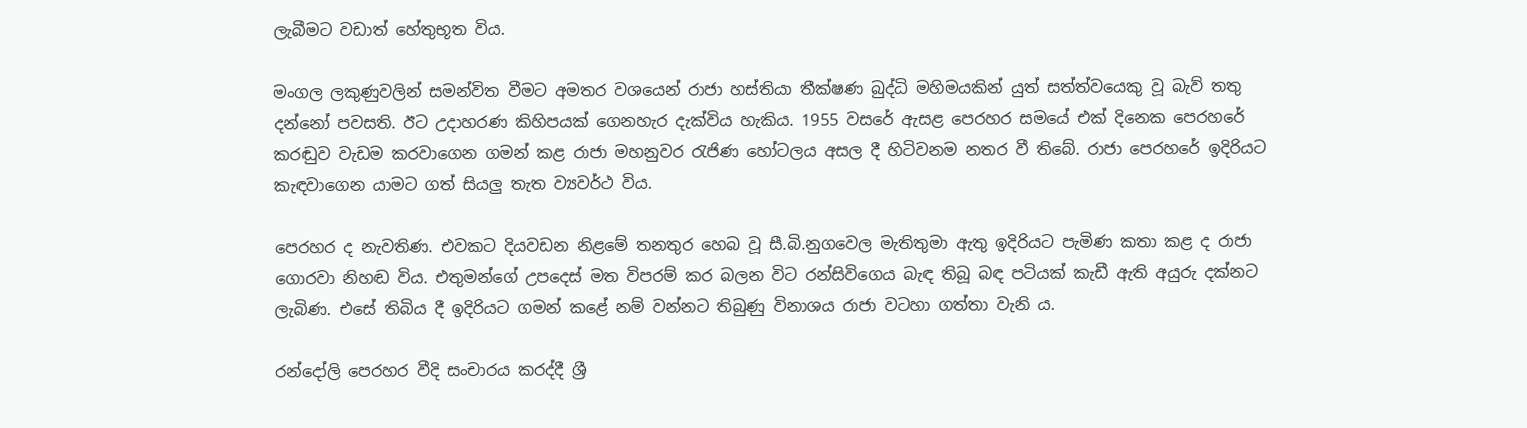ලැබීමට වඩාත් හේතුභූත විය.

මංගල ලකුණුවලින් සමන්විත වීමට අමතර වශයෙන් රාජා හස්තියා තීක්ෂණ බුද්ධි මහිමයකින් යුත් සත්ත්වයෙකු වූ බැව් තතු දන්නෝ පවසති. ඊට උදාහරණ කිහිපයක් ගෙනහැර දැක්විය හැකිය. 1955 වසරේ ඇසළ පෙරහර සමයේ එක් දිනෙක පෙරහරේ කරඬුව වැඩම කරවාගෙන ගමන් කළ රාජා මහනුවර රැජිණ හෝටලය අසල දී හිටිවනම නතර වී තිබේ. රාජා පෙරහරේ ඉදිරියට කැඳවාගෙන යාමට ගත් සියලු තැත ව්‍යවර්ථ විය.

පෙරහර ද නැවතිණ. එවකට දියවඩන නිළමේ තනතුර හෙබ වූ සී.බි.නුගවෙල මැතිතුමා ඇතු ඉදිරියට පැමිණ කතා කළ ද රාජා ගොරවා නිහඬ විය. එතුමන්ගේ උපදෙස් මත විපරම් කර බලන විට රන්සිවිගෙය බැඳ තිබූ බඳ පටියක් කැඩී ඇති අයුරු දක්නට ලැබිණ. එසේ තිබිය දී ඉදිරියට ගමන් කළේ නම් වන්නට තිබුණු විනාශය රාජා වටහා ගත්තා වැනි ය.

රන්දෝලි පෙරහර වීදි සංචාරය කරද්දී ශ්‍රී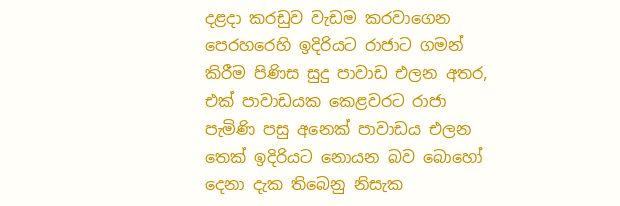දළදා කරඩුව වැඩම කරවාගෙන පෙරහරෙහි ඉදිරියට රාජාට ගමන් කිරීම පිණිස සුදු පාවාඩ එලන අතර, එක් පාවාඩයක කෙළවරට රාජා පැමිණි පසු අනෙක් පාවාඩය එලන තෙක් ඉදිරියට නොයන බව බොහෝ දෙනා දැක තිබෙනු නිසැක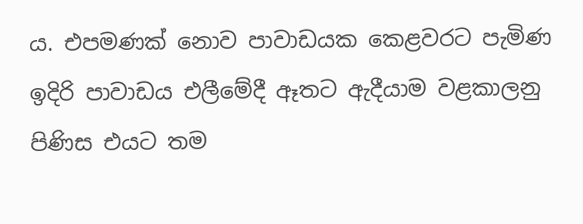ය. එපමණක් නොව පාවාඩයක කෙළවරට පැමිණ ඉදිරි පාවාඩය එලීමේදී ඈතට ඇදීයාම වළකාලනු පිණිස එයට තම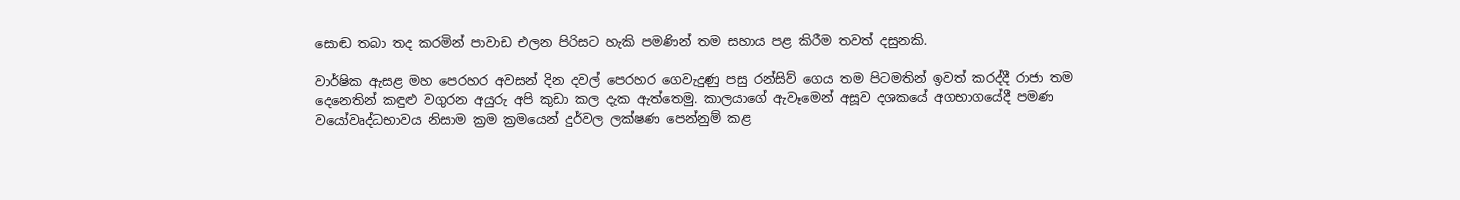සොඬ තබා තද කරමින් පාවාඩ එලන පිරිසට හැකි පමණින් තම සහාය පළ කිරීම තවත් දසුනකි.

වාර්ෂික ඇසළ මහ පෙරහර අවසන් දින දවල් පෙරහර ගෙවැදුණු පසු රන්සිව් ගෙය තම පිටමතින් ඉවත් කරද්දී රාජා තම දෙනෙතින් කඳුළු වගුරන අයුරු අපි කුඩා කල දැක ඇත්තෙමු. කාලයාගේ ඇවෑමෙන් අසූව දශකයේ අගභාගයේදී පමණ වයෝවෘද්ධභාවය නිසාම ක්‍රම ක්‍රමයෙන් දුර්වල ලක්ෂණ පෙන්නුම් කළ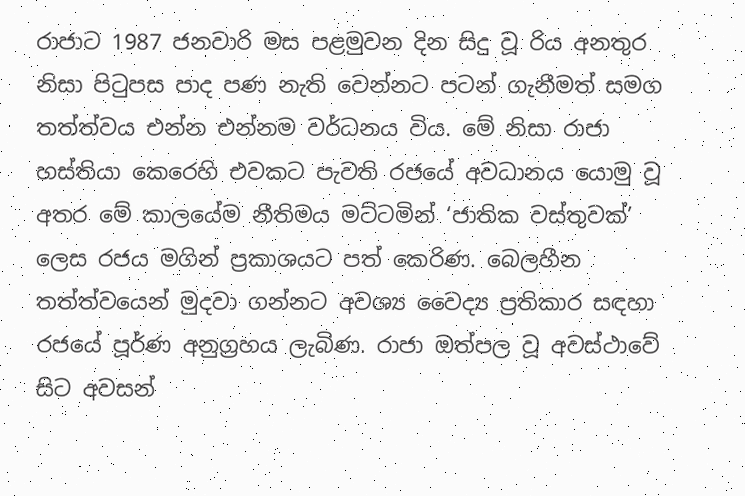රාජාට 1987 ජනවාරි මස පළමුවන දින සිදු වූ රිය අනතුර නිසා පිටුපස පාද පණ නැති වෙන්නට පටන් ගැනීමත් සමග තත්ත්වය එන්න එන්නම වර්ධනය විය. මේ නිසා රාජා හස්තියා කෙරෙහි එවකට පැවති රජයේ අවධානය යොමු වූ අතර මේ කාලයේම නීතිමය මට්ටමින් ‘ජාතික වස්තුවක්’ ලෙස රජය මගින් ප්‍රකාශයට පත් කෙරිණ. බෙලහීන තත්ත්වයෙන් මුදවා ගන්නට අවශ්‍ය වෛද්‍ය ප්‍රතිකාර සඳහා රජයේ පූර්ණ අනුග්‍රහය ලැබිණ. රාජා ඔත්පල වූ අවස්ථාවේ සිට අවසන්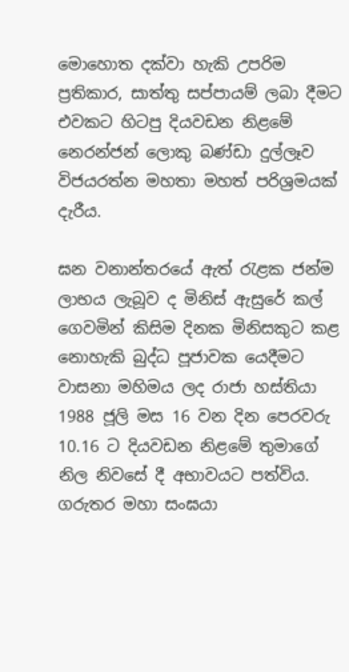මොහොත දක්වා හැකි උපරිම ප්‍රතිකාර, සාත්තු සප්පායම් ලබා දීමට එවකට හිටපු දියවඩන නිළමේ නෙරන්ජන් ලොකු බණ්ඩා දුල්ලෑව විජයරත්න මහතා මහත් පරිශ්‍රමයක් දැරීය.

ඝන වනාන්තරයේ ඇත් රැළක ජන්ම ලාභය ලැබූව ද මිනිස් ඇසුරේ කල් ගෙවමින් කිසිම දිනක මිනිසකුට කළ නොහැකි බුද්ධ පූජාවක යෙදීමට වාසනා මහිමය ලද රාජා හස්තියා 1988 ජූලි මස 16 වන දින පෙරවරු 10.16 ට දියවඩන නිළමේ තුමාගේ නිල නිවසේ දී අභාවයට පත්විය. ගරුතර මහා සංඝයා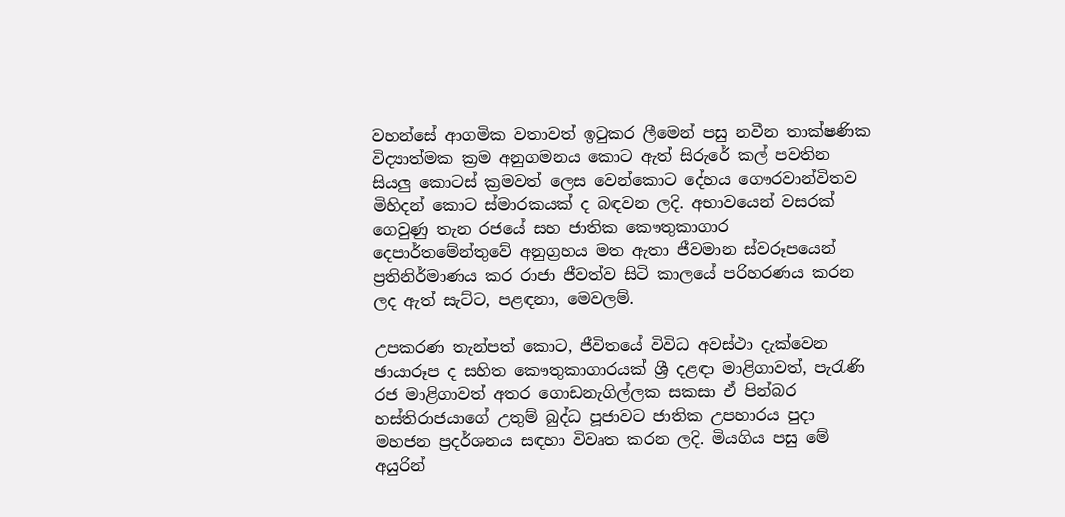වහන්සේ ආගමික වතාවත් ඉටුකර ලීමෙන් පසු නවීන තාක්ෂණික විද්‍යාත්මක ක්‍රම අනුගමනය කොට ඇත් සිරුරේ කල් පවතින සියලු කොටස් ක්‍රමවත් ලෙස වෙන්කොට දේහය ගෞරවාන්විතව මිහිදන් කොට ස්මාරකයක් ද බඳවන ලදි. අභාවයෙන් වසරක් ගෙවුණු තැන රජයේ සහ ජාතික කෞතුකාගාර දෙපාර්තමේන්තුවේ අනුග්‍රහය මත ඇතා ජීවමාන ස්වරූපයෙන් ප්‍රතිනිර්මාණය කර රාජා ජීවත්ව සිටි කාලයේ පරිහරණය කරන ලද ඇත් සැට්ට, පළඳනා, මෙවලම්.

උපකරණ තැන්පත් කොට, ජීවිතයේ විවිධ අවස්ථා දැක්වෙන ඡායාරූප ද සහිත කෞතුකාගාරයක් ශ්‍රී දළඳා මාළිගාවත්, පැරැණි රජ මාළිගාවත් අතර ගොඩනැගිල්ලක සකසා ඒ පින්බර හස්තිරාජයාගේ උතුම් බුද්ධ පූජාවට ජාතික උපහාරය පුදා මහජන ප්‍රදර්ශනය සඳහා විවෘත කරන ලදි. මියගිය පසු මේ අයුරින්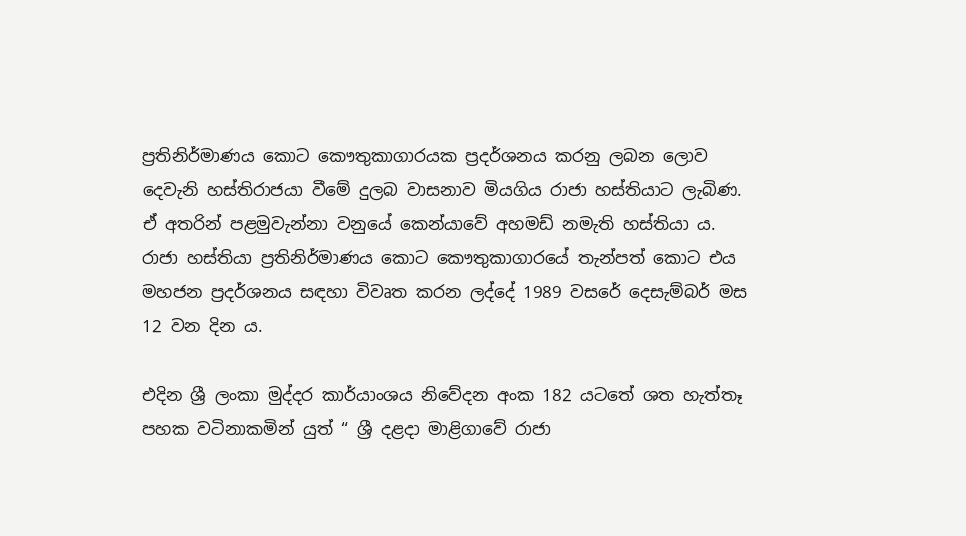ප්‍රතිනිර්මාණය කොට කෞතුකාගාරයක ප්‍රදර්ශනය කරනු ලබන ලොව දෙවැනි හස්තිරාජයා වීමේ දුලබ වාසනාව මියගිය රාජා හස්තියාට ලැබිණ. ඒ අතරින් පළමුවැන්නා වනුයේ කෙන්යාවේ අහමඩ් නමැති හස්තියා ය. රාජා හස්තියා ප්‍රතිනිර්මාණය කොට කෞතුකාගාරයේ තැන්පත් කොට එය මහජන ප්‍රදර්ශනය සඳහා විවෘත කරන ලද්දේ 1989 වසරේ දෙසැම්බර් මස 12 වන දින ය.

එදින ශ්‍රී ලංකා මුද්දර කාර්යාංශය නිවේදන අංක 182 යටතේ ශත හැත්තෑ පහක වටිනාකමින් යුත් “ ශ්‍රී දළදා මාළිගාවේ රාජා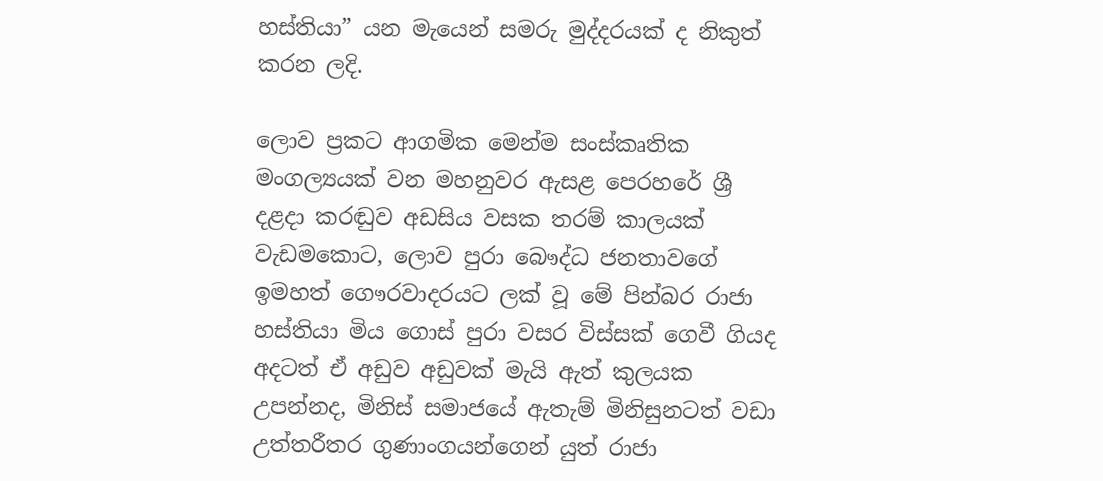හස්තියා” යන මැයෙන් සමරු මුද්දරයක් ද නිකුත් කරන ලදි.

ලොව ප්‍රකට ආගමික මෙන්ම සංස්කෘතික මංගල්‍යයක් වන මහනුවර ඇසළ පෙරහරේ ශ්‍රී දළදා කරඬුව අඩසිය වසක තරම් කාලයක් වැඩමකොට, ලොව පුරා බෞද්ධ ජනතාවගේ ඉමහත් ගෞරවාදරයට ලක් වූ මේ පින්බර රාජා හස්තියා මිය ගොස් පුරා වසර විස්සක් ගෙවී ගියද අදටත් ඒ අඩුව අඩුවක් මැයි ඇත් කුලයක උපන්නද, මිනිස් සමාජයේ ඇතැම් මිනිසුනටත් වඩා උත්තරීතර ගුණාංගයන්ගෙන් යුත් රාජා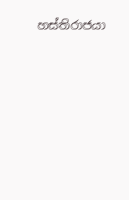හස්තිරාජයා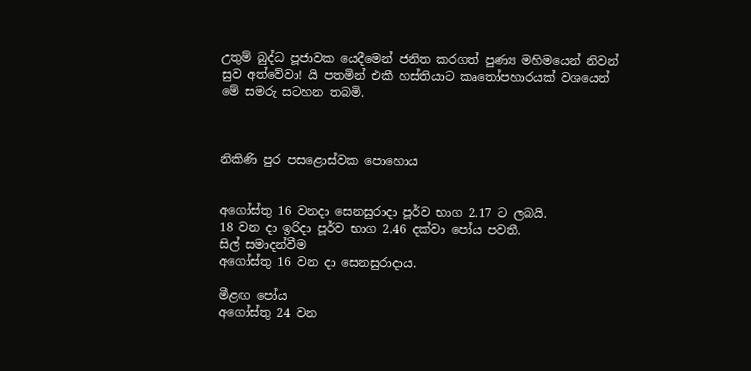උතුම් බුද්ධ පූජාවක යෙදීමෙන් ජනිත කරගත් පුණ්‍ය මහිමයෙන් නිවන් සුව අත්වේවා! යි පතමින් එකී හස්තියාට කෘතෝපහාරයක් වශයෙන් මේ සමරු සටහන තබමි.



නිකිණි පුර පසළොස්වක පොහොය


අගෝස්තු 16 වනදා සෙනසුරාදා පූර්ව භාග 2.17 ට ලබයි.
18 වන දා ඉරිදා පූර්ව භාග 2.46 දක්වා පෝය පවතී.
සිල් සමාදන්වීම
අගෝස්තු 16 වන දා සෙනසුරාදාය.

මීළඟ පෝය
අගෝස්තු 24 වන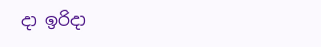දා ඉරිදා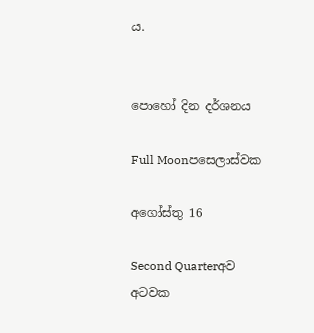ය.


පොහෝ දින දර්ශනය

Full Moonපසෙලාස්වක

අගෝස්තු 16

Second Quarterඅව අටවක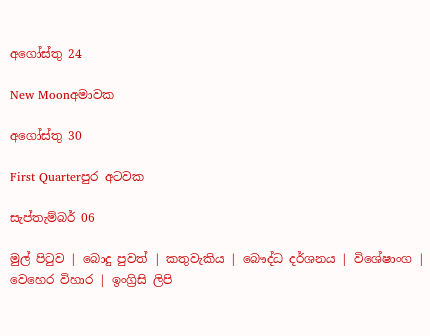අගෝස්තු 24

New Moonඅමාවක

අගෝස්තු 30

First Quarterපුර අටවක

සැප්තැම්බර් 06

මුල් පිටුව | බොදු පුවත් | කතුවැකිය | බෞද්ධ දර්ශනය | විශේෂාංග | වෙහෙර විහාර | ඉංග්‍රිසි ලිපි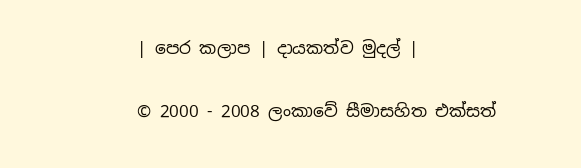| පෙර කලාප | දායකත්ව මුදල් |

© 2000 - 2008 ලංකාවේ සීමාසහිත එක්සත්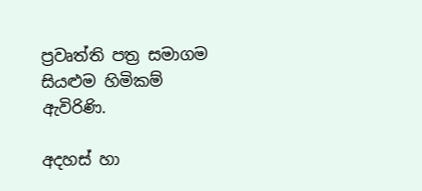ප්‍රවෘත්ති පත්‍ර සමාගම
සියළුම හිමිකම් ඇවිරිණි.

අදහස් හා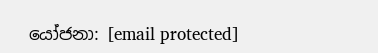යෝජනා: [email protected]